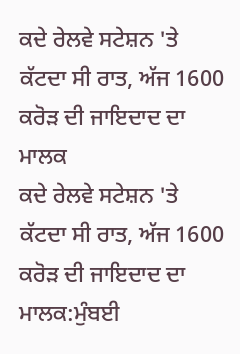ਕਦੇ ਰੇਲਵੇ ਸਟੇਸ਼ਨ 'ਤੇ ਕੱਟਦਾ ਸੀ ਰਾਤ, ਅੱਜ 1600 ਕਰੋੜ ਦੀ ਜਾਇਦਾਦ ਦਾ ਮਾਲਕ
ਕਦੇ ਰੇਲਵੇ ਸਟੇਸ਼ਨ 'ਤੇ ਕੱਟਦਾ ਸੀ ਰਾਤ, ਅੱਜ 1600 ਕਰੋੜ ਦੀ ਜਾਇਦਾਦ ਦਾ ਮਾਲਕ:ਮੁੰਬਈ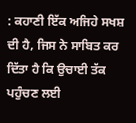: ਕਹਾਣੀ ਇੱਕ ਅਜਿਹੇ ਸਖਸ਼ ਦੀ ਹੈ, ਜਿਸ ਨੇ ਸਾਬਿਤ ਕਰ ਦਿੱਤਾ ਹੈ ਕਿ ਉਚਾਈ ਤੱਕ ਪਹੁੰਚਣ ਲਈ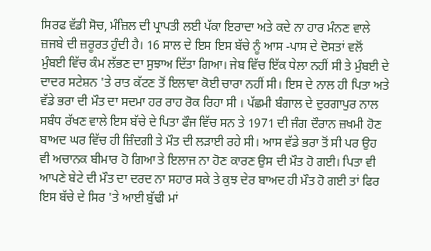ਸਿਰਫ ਵੱਡੀ ਸੋਚ, ਮੰਜ਼ਿਲ ਦੀ ਪ੍ਰਾਪਤੀ ਲਈ ਪੱਕਾ ਇਰਾਦਾ ਅਤੇ ਕਦੇ ਨਾ ਹਾਰ ਮੰਨਣ ਵਾਲੇ ਜ਼ਜਬੇ ਦੀ ਜ਼ਰੂਰਤ ਹੁੰਦੀ ਹੈ। 16 ਸਾਲ ਦੇ ਇਸ ਇਸ ਬੱਚੇ ਨੂੰ ਆਸ -ਪਾਸ ਦੇ ਦੋਸਤਾਂ ਵਲੋਂ ਮੁੰਬਈ ਵਿੱਚ ਕੰਮ ਲੱਭਣ ਦਾ ਸੁਝਾਅ ਦਿੱਤਾ ਗਿਆ। ਜੇਬ ਵਿੱਚ ਇੱਕ ਧੇਲਾ ਨਹੀਂ ਸੀ ਤੇ ਮੁੰਬਈ ਦੇ ਦਾਦਰ ਸਟੇਸ਼ਨ 'ਤੇ ਰਾਤ ਕੱਟਣ ਤੋਂ ਇਲਾਵਾ ਕੋਈ ਚਾਰਾ ਨਹੀਂ ਸੀ। ਇਸ ਦੇ ਨਾਲ ਹੀ ਪਿਤਾ ਅਤੇ ਵੱਡੇ ਭਰਾ ਦੀ ਮੌਤ ਦਾ ਸਦਮਾ ਹਰ ਰਾਹ ਰੋਕ ਰਿਹਾ ਸੀ । ਪੱਛਮੀ ਬੰਗਾਲ ਦੇ ਦੁਰਗਾਪੁਰ ਨਾਲ ਸਬੰਧ ਰੱਖਣ ਵਾਲੇ ਇਸ ਬੱਚੇ ਦੇ ਪਿਤਾ ਫੌਜ ਵਿੱਚ ਸਨ ਤੇ 1971 ਦੀ ਜੰਗ ਦੌਰਾਨ ਜ਼ਖਮੀ ਹੋਣ ਬਾਅਦ ਘਰ ਵਿੱਚ ਹੀ ਜ਼ਿੰਦਗੀ ਤੇ ਮੌਤ ਦੀ ਲੜਾਈ ਰਹੇ ਸੀ। ਆਸ ਵੱਡੇ ਭਰਾ ਤੋਂ ਸੀ ਪਰ ਉਹ ਵੀ ਅਚਾਨਕ ਬੀਮਾਰ ਹੋ ਗਿਆ ਤੇ ਇਲਾਜ ਨਾ ਹੋਣ ਕਾਰਣ ਉਸ ਦੀ ਮੌਤ ਹੋ ਗਈ। ਪਿਤਾ ਵੀ ਆਪਣੇ ਬੇਟੇ ਦੀ ਮੌਤ ਦਾ ਦਰਦ ਨਾ ਸਹਾਰ ਸਕੇ ਤੇ ਕੁਝ ਦੇਰ ਬਾਅਦ ਹੀ ਮੌਤ ਹੋ ਗਈ ਤਾਂ ਫਿਰ ਇਸ ਬੱਚੇ ਦੇ ਸਿਰ 'ਤੇ ਆਈ ਬੁੱਢੀ ਮਾਂ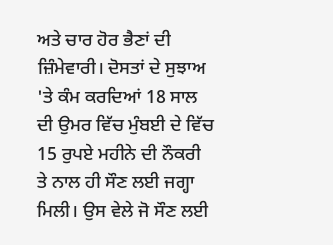ਅਤੇ ਚਾਰ ਹੋਰ ਭੈਣਾਂ ਦੀ ਜ਼ਿੰਮੇਵਾਰੀ। ਦੋਸਤਾਂ ਦੇ ਸੁਝਾਅ 'ਤੇ ਕੰਮ ਕਰਦਿਆਂ 18 ਸਾਲ ਦੀ ਉਮਰ ਵਿੱਚ ਮੁੰਬਈ ਦੇ ਵਿੱਚ 15 ਰੁਪਏ ਮਹੀਨੇ ਦੀ ਨੌਕਰੀ ਤੇ ਨਾਲ ਹੀ ਸੌਣ ਲਈ ਜਗ੍ਹਾ ਮਿਲੀ। ਉਸ ਵੇਲੇ ਜੋ ਸੌਣ ਲਈ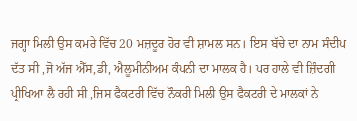ਜਗ੍ਹਾ ਮਿਲੀ ਉਸ ਕਮਰੇ ਵਿੱਚ 20 ਮਜ਼ਦੂਰ ਹੋਰ ਵੀ ਸ਼ਾਮਲ ਸਨ। ਇਸ ਬੱਚੇ ਦਾ ਨਾਮ ਸੰਦੀਪ ਦੱਤ ਸੀ ,ਜੋ ਅੱਜ ਐੱਸ,ਡੀ, ਐਲੂਮੀਨੀਅਮ ਕੰਪਨੀ ਦਾ ਮਾਲਕ ਹੈ। ਪਰ ਹਾਲੇ ਵੀ ਜ਼ਿੰਦਗੀ ਪ੍ਰੀਖਿਆ ਲੈ ਰਹੀ ਸੀ ,ਜਿਸ ਫੈਕਟਰੀ ਵਿੱਚ ਨੌਕਰੀ ਮਿਲੀ ਉਸ ਫੈਕਟਰੀ ਦੇ ਮਾਲਕਾਂ ਨੇ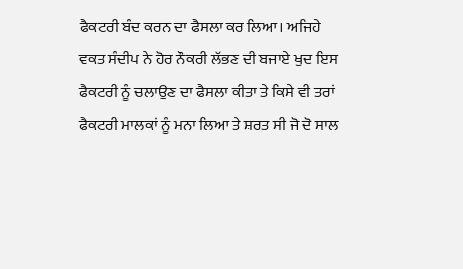ਫੈਕਟਰੀ ਬੰਦ ਕਰਨ ਦਾ ਫੈਸਲਾ ਕਰ ਲਿਆ। ਅਜਿਹੇ ਵਕਤ ਸੰਦੀਪ ਨੇ ਹੋਰ ਨੌਕਰੀ ਲੱਭਣ ਦੀ ਬਜਾਏ ਖੁਦ ਇਸ ਫੈਕਟਰੀ ਨੂੰ ਚਲਾਉਣ ਦਾ ਫੈਸਲਾ ਕੀਤਾ ਤੇ ਕਿਸੇ ਵੀ ਤਰਾਂ ਫੈਕਟਰੀ ਮਾਲਕਾਂ ਨੂੰ ਮਨਾ ਲਿਆ ਤੇ ਸ਼ਰਤ ਸੀ ਜੋ ਦੋ ਸਾਲ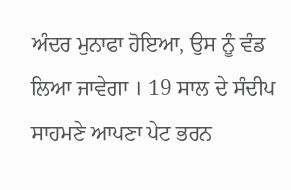ਅੰਦਰ ਮੁਨਾਫਾ ਹੋਇਆ, ਉਸ ਨੂੰ ਵੰਡ ਲਿਆ ਜਾਵੇਗਾ । 19 ਸਾਲ ਦੇ ਸੰਦੀਪ ਸਾਹਮਣੇ ਆਪਣਾ ਪੇਟ ਭਰਨ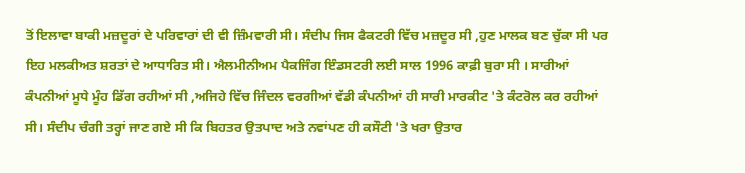ਤੋਂ ਇਲਾਵਾ ਬਾਕੀ ਮਜ਼ਦੂਰਾਂ ਦੇ ਪਰਿਵਾਰਾਂ ਦੀ ਵੀ ਜ਼ਿੰਮਵਾਰੀ ਸੀ। ਸੰਦੀਪ ਜਿਸ ਫੈਕਟਰੀ ਵਿੱਚ ਮਜ਼ਦੂਰ ਸੀ ,ਹੁਣ ਮਾਲਕ ਬਣ ਚੁੱਕਾ ਸੀ ਪਰ ਇਹ ਮਲਕੀਅਤ ਸ਼ਰਤਾਂ ਦੇ ਆਧਾਰਿਤ ਸੀ। ਐਲਮੀਨੀਅਮ ਪੈਕਜਿੰਗ ਇੰਡਸਟਰੀ ਲਈ ਸਾਲ 1996 ਕਾਫ਼ੀ ਬੁਰਾ ਸੀ । ਸਾਰੀਆਂ ਕੰਪਨੀਆਂ ਮੂਧੇ ਮੂੰਹ ਡਿੱਗ ਰਹੀਆਂ ਸੀ ,ਅਜਿਹੇ ਵਿੱਚ ਜਿੰਦਲ ਵਰਗੀਆਂ ਵੱਡੀ ਕੰਪਨੀਆਂ ਹੀ ਸਾਰੀ ਮਾਰਕੀਟ 'ਤੇ ਕੰਟਰੋਲ ਕਰ ਰਹੀਆਂ ਸੀ। ਸੰਦੀਪ ਚੰਗੀ ਤਰ੍ਹਾਂ ਜਾਣ ਗਏ ਸੀ ਕਿ ਬਿਹਤਰ ਉਤਪਾਦ ਅਤੇ ਨਵਾਂਪਣ ਹੀ ਕਸੌਟੀ 'ਤੇ ਖਰਾ ਉਤਾਰ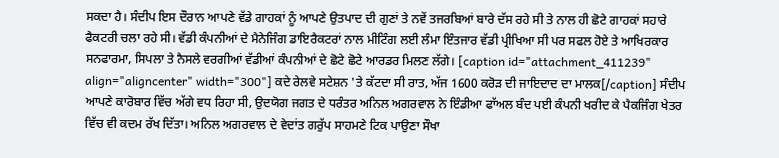ਸਕਦਾ ਹੈ। ਸੰਦੀਪ ਇਸ ਦੌਰਾਨ ਆਪਣੇ ਵੱਡੇ ਗਾਹਕਾਂ ਨੂੰ ਆਪਣੇ ਉਤਪਾਦ ਦੀ ਗੁਣਾਂ ਤੇ ਨਵੇਂ ਤਜਰਬਿਆਂ ਬਾਰੇ ਦੱਸ ਰਹੇ ਸੀ ਤੇ ਨਾਲ ਹੀ ਛੋਟੇ ਗਾਹਕਾਂ ਸਹਾਰੇ ਫੈਕਟਰੀ ਚਲਾ ਰਹੇ ਸੀ। ਵੱਡੀ ਕੰਪਨੀਆਂ ਦੇ ਮੈਨੇਜਿੰਗ ਡਾਇਰੈਕਟਰਾਂ ਨਾਲ ਮੀਟਿੰਗ ਲਈ ਲੰਮਾ ਇੰਤਜਾਰ ਵੱਡੀ ਪ੍ਰੀਖਿਆ ਸੀ ਪਰ ਸਫਲ ਹੋਏ ਤੇ ਆਖਿਰਕਾਰ ਸਨਫਾਰਮਾ, ਸਿਪਲਾ ਤੇ ਨੈਸਲੇ ਵਰਗੀਆਂ ਵੱਡੀਆਂ ਕੰਪਨੀਆਂ ਦੇ ਛੋਟੇ ਛੋਟੇ ਆਰਡਰ ਮਿਲਣ ਲੱਗੇ। [caption id="attachment_411239" align="aligncenter" width="300"] ਕਦੇ ਰੇਲਵੇ ਸਟੇਸ਼ਨ 'ਤੇ ਕੱਟਦਾ ਸੀ ਰਾਤ, ਅੱਜ 1600 ਕਰੋੜ ਦੀ ਜਾਇਦਾਦ ਦਾ ਮਾਲਕ[/caption] ਸੰਦੀਪ ਆਪਣੇ ਕਾਰੋਬਾਰ ਵਿੱਚ ਅੱਗੇ ਵਧ ਰਿਹਾ ਸੀ, ਉਦਯੋਗ ਜਗਤ ਦੇ ਧਰੰਤਰ ਅਨਿਲ ਅਗਰਵਾਲ ਨੇ ਇੰਡੀਆ ਫਾੱਅਲ ਬੰਦ ਪਈ ਕੰਪਨੀ ਖਰੀਦ ਕੇ ਪੈਕਜਿੰਗ ਖੇਤਰ ਵਿੱਚ ਵੀ ਕਦਮ ਰੱਖ ਦਿੱਤਾ। ਅਨਿਲ ਅਗਰਵਾਲ ਦੇ ਵੇਦਾਂਤ ਗਰੁੱਪ ਸਾਹਮਣੇ ਟਿਕ ਪਾਉਣਾ ਸੌਖਾ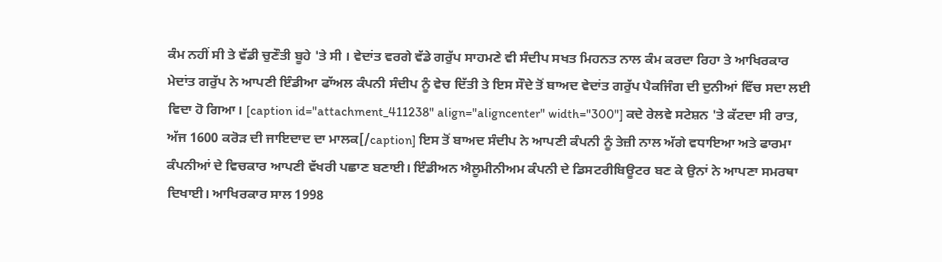ਕੰਮ ਨਹੀਂ ਸੀ ਤੇ ਵੱਡੀ ਚੁਣੌਤੀ ਬੂਹੇ 'ਤੇ ਸੀ । ਵੇਦਾਂਤ ਵਰਗੇ ਵੱਡੇ ਗਰੁੱਪ ਸਾਹਮਣੇ ਵੀ ਸੰਦੀਪ ਸਖਤ ਮਿਹਨਤ ਨਾਲ ਕੰਮ ਕਰਦਾ ਰਿਹਾ ਤੇ ਆਖਿਰਕਾਰ ਮੇਦਾਂਤ ਗਰੁੱਪ ਨੇ ਆਪਣੀ ਇੰਡੀਆ ਫਾੱਅਲ ਕੰਪਨੀ ਸੰਦੀਪ ਨੂੰ ਵੇਚ ਦਿੱਤੀ ਤੇ ਇਸ ਸੌਦੇ ਤੋਂ ਬਾਅਦ ਵੇਦਾਂਤ ਗਰੁੱਪ ਪੈਕਜਿੰਗ ਦੀ ਦੁਨੀਆਂ ਵਿੱਚ ਸਦਾ ਲਈ ਵਿਦਾ ਹੋ ਗਿਆ। [caption id="attachment_411238" align="aligncenter" width="300"] ਕਦੇ ਰੇਲਵੇ ਸਟੇਸ਼ਨ 'ਤੇ ਕੱਟਦਾ ਸੀ ਰਾਤ, ਅੱਜ 1600 ਕਰੋੜ ਦੀ ਜਾਇਦਾਦ ਦਾ ਮਾਲਕ[/caption] ਇਸ ਤੋਂ ਬਾਅਦ ਸੰਦੀਪ ਨੇ ਆਪਣੀ ਕੰਪਨੀ ਨੂੰ ਤੇਜ਼ੀ ਨਾਲ ਅੱਗੇ ਵਧਾਇਆ ਅਤੇ ਫਾਰਮਾ ਕੰਪਨੀਆਂ ਦੇ ਵਿਚਕਾਰ ਆਪਣੀ ਵੱਖਰੀ ਪਛਾਣ ਬਣਾਈ। ਇੰਡੀਅਨ ਐਲੂਮੀਨੀਅਮ ਕੰਪਨੀ ਦੇ ਡਿਸਟਰੀਬਿਊਟਰ ਬਣ ਕੇ ਉਨਾਂ ਨੇ ਆਪਣਾ ਸਮਰਥਾ ਦਿਖਾਈ। ਆਖਿਰਕਾਰ ਸਾਲ 1998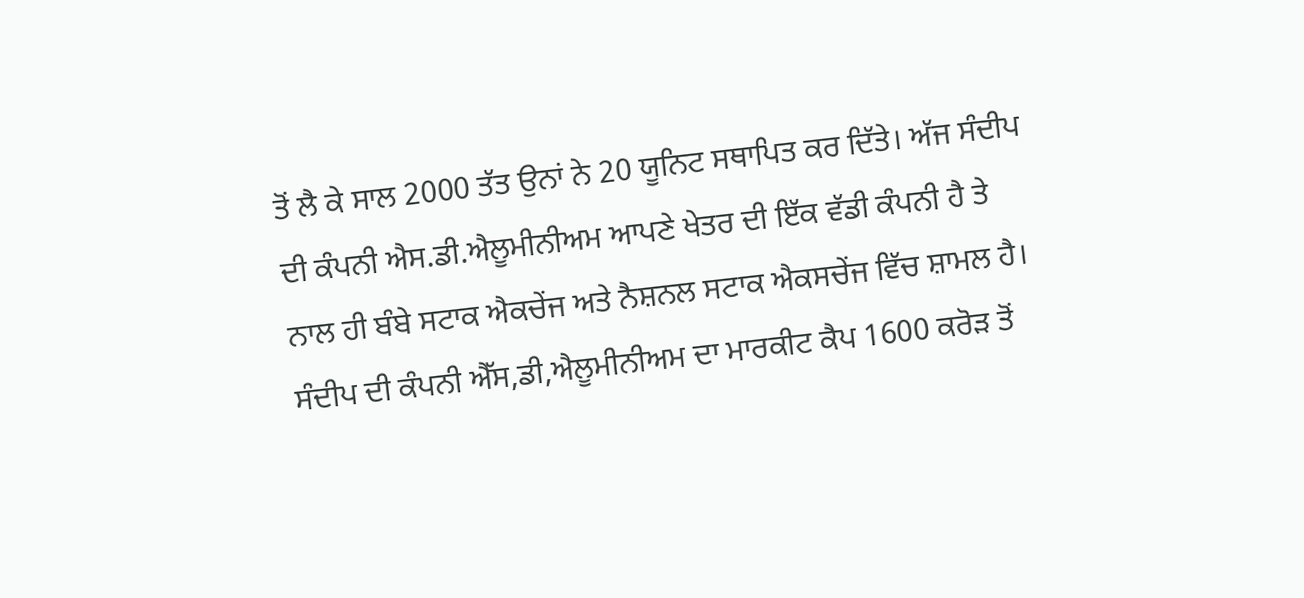ਤੋਂ ਲੈ ਕੇ ਸਾਲ 2000 ਤੱਤ ਉਨਾਂ ਨੇ 20 ਯੂਨਿਟ ਸਥਾਪਿਤ ਕਰ ਦਿੱਤੇ। ਅੱਜ ਸੰਦੀਪ ਦੀ ਕੰਪਨੀ ਐਸ.ਡੀ.ਐਲੂਮੀਨੀਅਮ ਆਪਣੇ ਖੇਤਰ ਦੀ ਇੱਕ ਵੱਡੀ ਕੰਪਨੀ ਹੈ ਤੇ ਨਾਲ ਹੀ ਬੰਬੇ ਸਟਾਕ ਐਕਚੇਂਜ ਅਤੇ ਨੈਸ਼ਨਲ ਸਟਾਕ ਐਕਸਚੇਂਜ ਵਿੱਚ ਸ਼ਾਮਲ ਹੈ। ਸੰਦੀਪ ਦੀ ਕੰਪਨੀ ਐੱਸ,ਡੀ,ਐਲੂਮੀਨੀਅਮ ਦਾ ਮਾਰਕੀਟ ਕੈਪ 1600 ਕਰੋੜ ਤੋਂ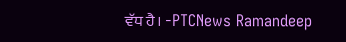ਵੱਧ ਹੈ। -PTCNews Ramandeep